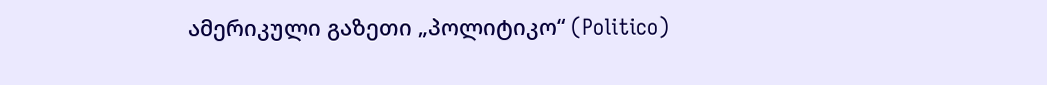ამერიკული გაზეთი „პოლიტიკო“ (Politico)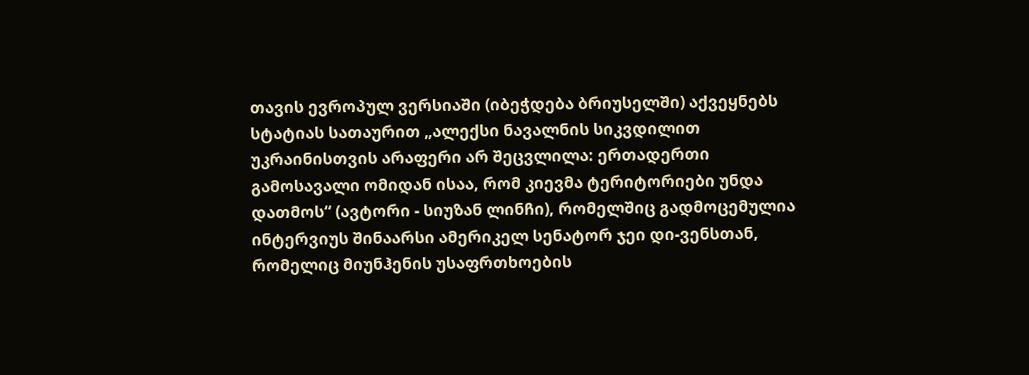თავის ევროპულ ვერსიაში (იბეჭდება ბრიუსელში) აქვეყნებს სტატიას სათაურით „ალექსი ნავალნის სიკვდილით უკრაინისთვის არაფერი არ შეცვლილა: ერთადერთი გამოსავალი ომიდან ისაა, რომ კიევმა ტერიტორიები უნდა დათმოს“ (ავტორი - სიუზან ლინჩი), რომელშიც გადმოცემულია ინტერვიუს შინაარსი ამერიკელ სენატორ ჯეი დი-ვენსთან, რომელიც მიუნჰენის უსაფრთხოების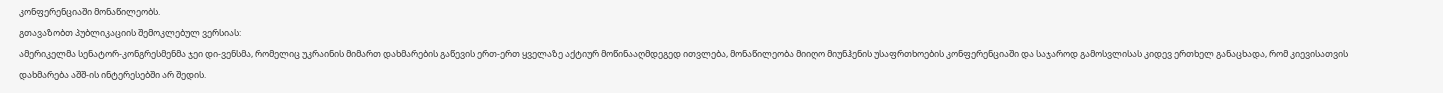კონფერენციაში მონაწილეობს.
გთავაზობთ პუბლიკაციის შემოკლებულ ვერსიას:
ამერიკელმა სენატორ-კონგრესმენმა ჯეი დი-ვენსმა, რომელიც უკრაინის მიმართ დახმარების გაწევის ერთ-ერთ ყველაზე აქტიურ მოწინააღმდეგედ ითვლება, მონაწილეობა მიიღო მიუნჰენის უსაფრთხოების კონფერენციაში და საჯაროდ გამოსვლისას კიდევ ერთხელ განაცხადა, რომ კიევისათვის დახმარება აშშ-ის ინტერესებში არ შედის.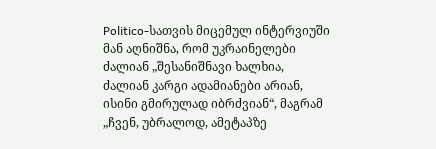Politico-სათვის მიცემულ ინტერვიუში მან აღნიშნა, რომ უკრაინელები ძალიან „შესანიშნავი ხალხია, ძალიან კარგი ადამიანები არიან, ისინი გმირულად იბრძვიან“, მაგრამ „ჩვენ, უბრალოდ, ამეტაპზე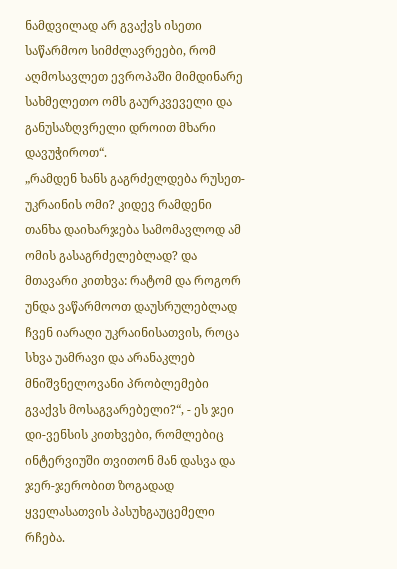ნამდვილად არ გვაქვს ისეთი საწარმოო სიმძლავრეები, რომ აღმოსავლეთ ევროპაში მიმდინარე სახმელეთო ომს გაურკვეველი და განუსაზღვრელი დროით მხარი დავუჭიროთ“.
„რამდენ ხანს გაგრძელდება რუსეთ-უკრაინის ომი? კიდევ რამდენი თანხა დაიხარჯება სამომავლოდ ამ ომის გასაგრძელებლად? და მთავარი კითხვა: რატომ და როგორ უნდა ვაწარმოოთ დაუსრულებლად ჩვენ იარაღი უკრაინისათვის, როცა სხვა უამრავი და არანაკლებ მნიშვნელოვანი პრობლემები გვაქვს მოსაგვარებელი?“, - ეს ჯეი დი-ვენსის კითხვები, რომლებიც ინტერვიუში თვითონ მან დასვა და ჯერ-ჯერობით ზოგადად ყველასათვის პასუხგაუცემელი რჩება.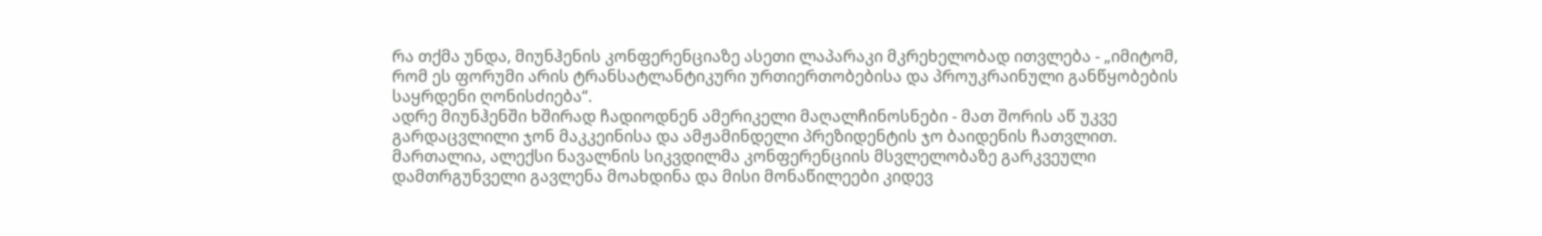რა თქმა უნდა, მიუნჰენის კონფერენციაზე ასეთი ლაპარაკი მკრეხელობად ითვლება - „იმიტომ, რომ ეს ფორუმი არის ტრანსატლანტიკური ურთიერთობებისა და პროუკრაინული განწყობების საყრდენი ღონისძიება“.
ადრე მიუნჰენში ხშირად ჩადიოდნენ ამერიკელი მაღალჩინოსნები - მათ შორის აწ უკვე გარდაცვლილი ჯონ მაკკეინისა და ამჟამინდელი პრეზიდენტის ჯო ბაიდენის ჩათვლით.
მართალია, ალექსი ნავალნის სიკვდილმა კონფერენციის მსვლელობაზე გარკვეული დამთრგუნველი გავლენა მოახდინა და მისი მონაწილეები კიდევ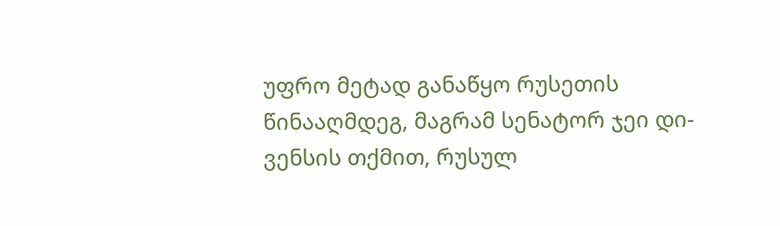უფრო მეტად განაწყო რუსეთის წინააღმდეგ, მაგრამ სენატორ ჯეი დი-ვენსის თქმით, რუსულ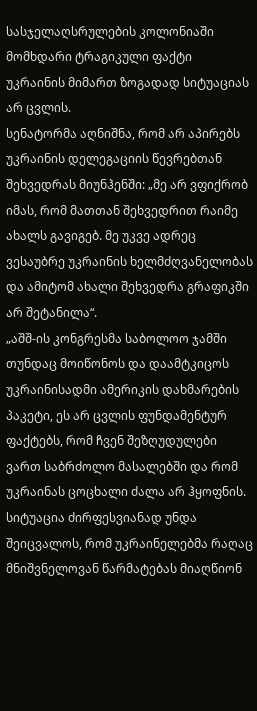სასჯელაღსრულების კოლონიაში მომხდარი ტრაგიკული ფაქტი უკრაინის მიმართ ზოგადად სიტუაციას არ ცვლის.
სენატორმა აღნიშნა, რომ არ აპირებს უკრაინის დელეგაციის წევრებთან შეხვედრას მიუნჰენში: „მე არ ვფიქრობ იმას, რომ მათთან შეხვედრით რაიმე ახალს გავიგებ. მე უკვე ადრეც ვესაუბრე უკრაინის ხელმძღვანელობას და ამიტომ ახალი შეხვედრა გრაფიკში არ შეტანილა“.
„აშშ-ის კონგრესმა საბოლოო ჯამში თუნდაც მოიწონოს და დაამტკიცოს უკრაინისადმი ამერიკის დახმარების პაკეტი, ეს არ ცვლის ფუნდამენტურ ფაქტებს, რომ ჩვენ შეზღუდულები ვართ საბრძოლო მასალებში და რომ უკრაინას ცოცხალი ძალა არ ჰყოფნის. სიტუაცია ძირფესვიანად უნდა შეიცვალოს, რომ უკრაინელებმა რაღაც მნიშვნელოვან წარმატებას მიაღწიონ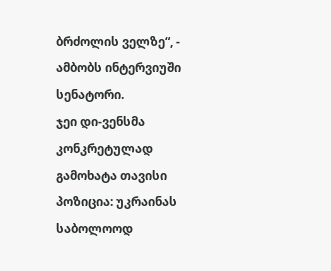ბრძოლის ველზე“, - ამბობს ინტერვიუში სენატორი.
ჯეი დი-ვენსმა კონკრეტულად გამოხატა თავისი პოზიცია: უკრაინას საბოლოოდ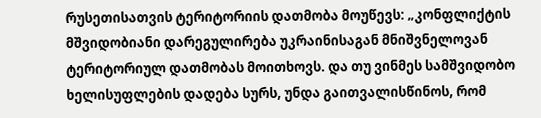რუსეთისათვის ტერიტორიის დათმობა მოუწევს: „კონფლიქტის მშვიდობიანი დარეგულირება უკრაინისაგან მნიშვნელოვან ტერიტორიულ დათმობას მოითხოვს. და თუ ვინმეს სამშვიდობო ხელისუფლების დადება სურს, უნდა გაითვალისწინოს, რომ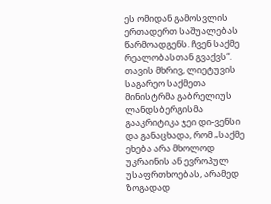ეს ომიდან გამოსვლის ერთადერთ საშუალებას წარმოადგენს. ჩვენ საქმე რეალობასთან გვაქვს“.
თავის მხრივ, ლიეტუვის საგარეო საქმეთა მინისტრმა გაბრელიუს ლანდსბერგისმა გააკრიტიკა ჯეი დი-ვენსი და განაცხადა, რომ „საქმე ეხება არა მხოლოდ უკრაინის ან ევროპულ უსაფრთხოებას, არამედ ზოგადად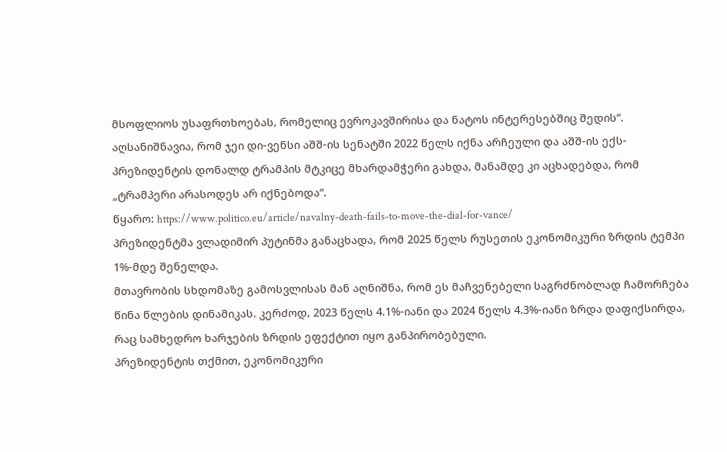მსოფლიოს უსაფრთხოებას, რომელიც ევროკავშირისა და ნატოს ინტერესებშიც შედის“.
აღსანიშნავია, რომ ჯეი დი-ვენსი აშშ-ის სენატში 2022 წელს იქნა არჩეული და აშშ-ის ექს-პრეზიდენტის დონალდ ტრამპის მტკიცე მხარდამჭერი გახდა, მანამდე კი აცხადებდა, რომ „ტრამპერი არასოდეს არ იქნებოდა“.
წყარო: https://www.politico.eu/article/navalny-death-fails-to-move-the-dial-for-vance/
პრეზიდენტმა ვლადიმირ პუტინმა განაცხადა, რომ 2025 წელს რუსეთის ეკონომიკური ზრდის ტემპი 1%-მდე შენელდა.
მთავრობის სხდომაზე გამოსვლისას მან აღნიშნა, რომ ეს მაჩვენებელი საგრძნობლად ჩამორჩება წინა წლების დინამიკას. კერძოდ, 2023 წელს 4.1%-იანი და 2024 წელს 4.3%-იანი ზრდა დაფიქსირდა, რაც სამხედრო ხარჯების ზრდის ეფექტით იყო განპირობებული.
პრეზიდენტის თქმით, ეკონომიკური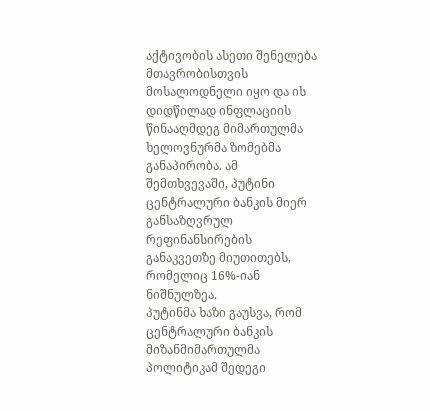აქტივობის ასეთი შენელება მთავრობისთვის მოსალოდნელი იყო და ის დიდწილად ინფლაციის წინააღმდეგ მიმართულმა ხელოვნურმა ზომებმა განაპირობა. ამ შემთხვევაში, პუტინი ცენტრალური ბანკის მიერ განსაზღვრულ რეფინანსირების განაკვეთზე მიუთითებს, რომელიც 16%-იან ნიშნულზეა.
პუტინმა ხაზი გაუსვა, რომ ცენტრალური ბანკის მიზანმიმართულმა პოლიტიკამ შედეგი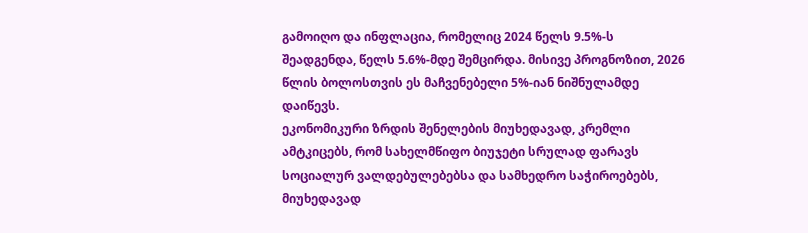გამოიღო და ინფლაცია, რომელიც 2024 წელს 9.5%-ს შეადგენდა, წელს 5.6%-მდე შემცირდა. მისივე პროგნოზით, 2026 წლის ბოლოსთვის ეს მაჩვენებელი 5%-იან ნიშნულამდე დაიწევს.
ეკონომიკური ზრდის შენელების მიუხედავად, კრემლი ამტკიცებს, რომ სახელმწიფო ბიუჯეტი სრულად ფარავს სოციალურ ვალდებულებებსა და სამხედრო საჭიროებებს, მიუხედავად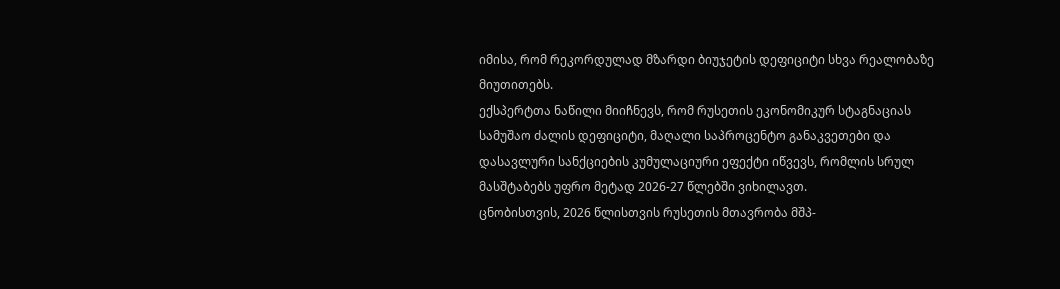იმისა, რომ რეკორდულად მზარდი ბიუჯეტის დეფიციტი სხვა რეალობაზე მიუთითებს.
ექსპერტთა ნაწილი მიიჩნევს, რომ რუსეთის ეკონომიკურ სტაგნაციას სამუშაო ძალის დეფიციტი, მაღალი საპროცენტო განაკვეთები და დასავლური სანქციების კუმულაციური ეფექტი იწვევს, რომლის სრულ მასშტაბებს უფრო მეტად 2026-27 წლებში ვიხილავთ.
ცნობისთვის, 2026 წლისთვის რუსეთის მთავრობა მშპ-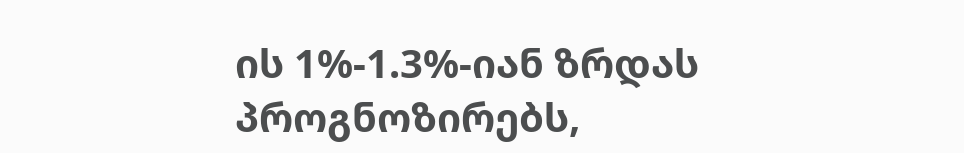ის 1%-1.3%-იან ზრდას პროგნოზირებს,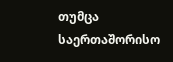თუმცა საერთაშორისო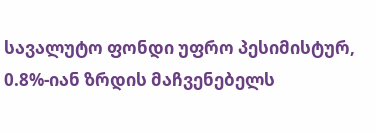სავალუტო ფონდი უფრო პესიმისტურ, 0.8%-იან ზრდის მაჩვენებელს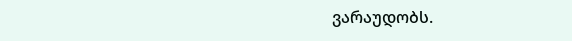ვარაუდობს.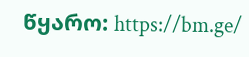წყარო: https://bm.ge/